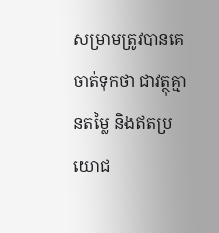សម្រាមត្រូវបានគេចាត់ទុកថា ជាវត្ថុគ្មានតម្លៃ និងឥតប្រយោជ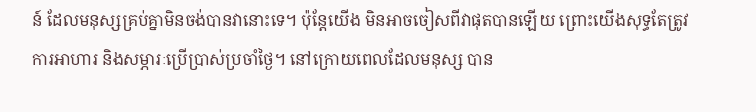ន៍ ដែលមនុស្សគ្រប់គ្នាមិនចង់បានវានោះទេ។ ប៉ុន្ដែយើង មិនអាចចៀសពីវាផុតបានឡើយ ព្រោះយើងសុទ្ធតែត្រូវការអាហារ និងសម្ភារៈប្រើប្រាស់ប្រចាំថ្ងៃ។ នៅក្រោយពេលដែលមនុស្ស បាន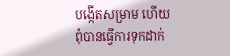បង្កើតសម្រាម ហើយពុំបានធ្វើការទុកដាក់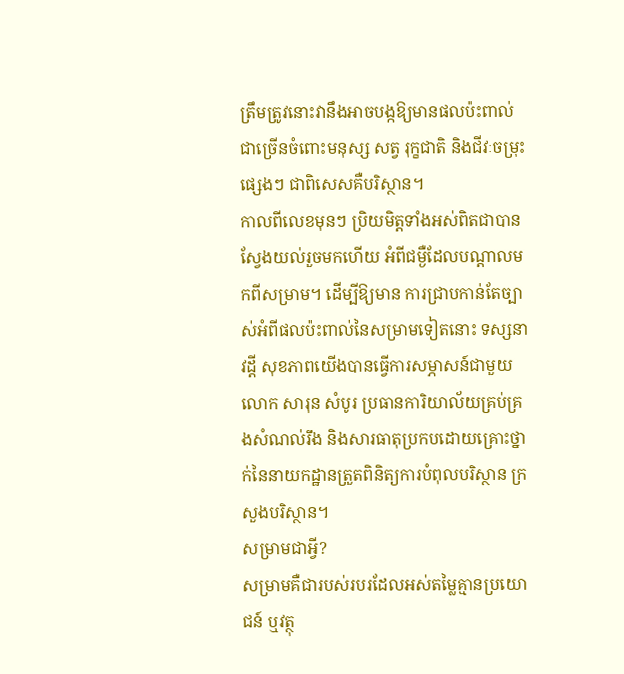ត្រឹមត្រូវនោះវានឹងអាចបង្កឱ្យមានផលប៉ះពាល់ជាច្រើនចំពោះមនុស្ស សត្វ រុក្ខជាតិ និងជីវៈចម្រុះផ្សេងៗ ជាពិសេសគឺបរិស្ថាន។
កាលពីលេខមុនៗ ប្រិយមិត្ដទាំងអស់ពិតជាបានស្វែងយល់រួចមកហើយ អំពីជម្ងឺដែលបណ្ដាលមកពីសម្រាម។ ដើម្បីឱ្យមាន ការជ្រាបកាន់តែច្បាស់អំពីផលប៉ះពាល់នៃសម្រាមទៀតនោះ ទស្សនាវដ្ដី សុខភាពយើងបានធ្វើការសម្ភាសន៍ជាមួយលោក សារុន សំបូរ ប្រធានការិយាល័យគ្រប់គ្រងសំណល់រឹង និងសារធាតុប្រកបដោយគ្រោះថ្នាក់នៃនាយកដ្ឋានត្រួតពិនិត្យការបំពុលបរិស្ថាន ក្រសួងបរិស្ថាន។
សម្រាមជាអ្វី?
សម្រាមគឺជារបស់របរដែលអស់តម្លៃគ្មានប្រយោជន៍ ឬវត្ថុ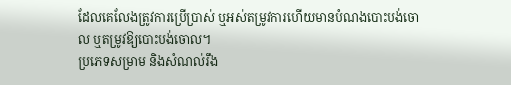ដែលគេលែងត្រូវការប្រើប្រាស់ ឬអស់តម្រូវការហើយមានបំណងបោះបង់ចោល ឬតម្រូវឱ្យបោះបង់ចោល។
ប្រភេទសម្រាម និងសំណល់រឹង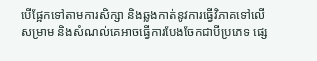បើផ្អែកទៅតាមការសិក្សា និងឆ្លងកាត់នូវការធ្វើវិភាគទៅលើសម្រាម និងសំណល់គេអាចធ្វើការបែងចែកជាបីប្រភេទ ផ្សេ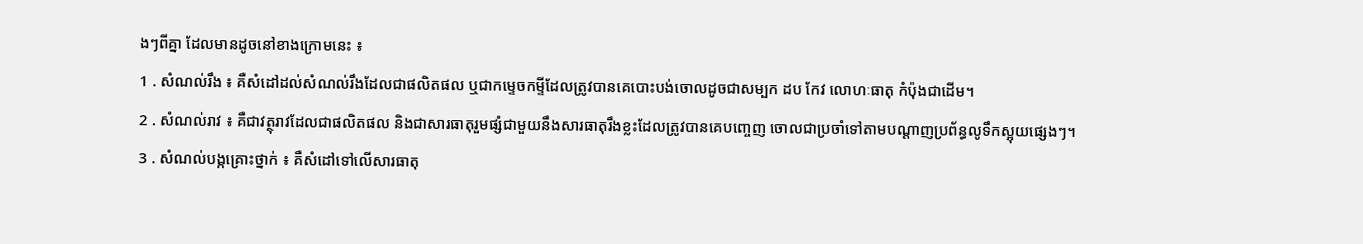ងៗពីគ្នា ដែលមានដូចនៅខាងក្រោមនេះ ៖
1 . សំណល់រឹង ៖ គឺសំដៅដល់សំណល់រឹងដែលជាផលិតផល ឬជាកម្ទេចកម្ទីដែលត្រូវបានគេបោះបង់ចោលដូចជាសម្បក ដប កែវ លោហៈធាតុ កំប៉ុងជាដើម។
2 . សំណល់រាវ ៖ គឺជាវត្ថុរាវដែលជាផលិតផល និងជាសារធាតុរួមផ្សំជាមួយនឹងសារធាតុរឹងខ្លះដែលត្រូវបានគេបញ្ចេញ ចោលជាប្រចាំទៅតាមបណ្ដាញប្រព័ន្ធលូទឹកស្អុយផ្សេងៗ។
3 . សំណល់បង្កគ្រោះថ្នាក់ ៖ គឺសំដៅទៅលើសារធាតុ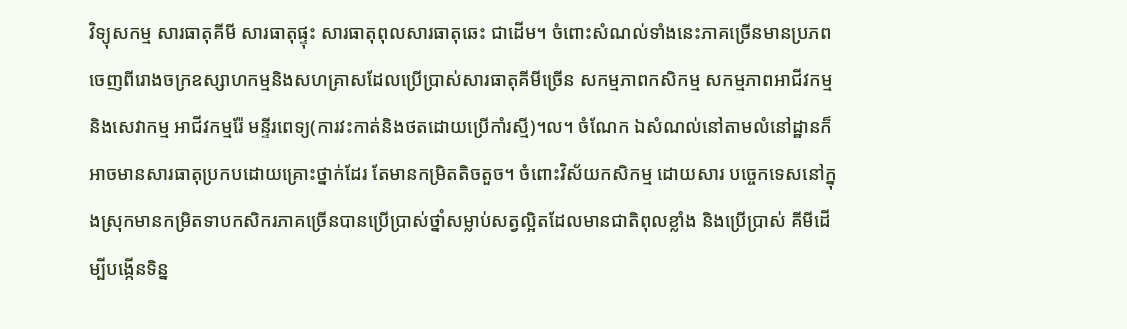វិទ្យុសកម្ម សារធាតុគីមី សារធាតុផ្ទុះ សារធាតុពុលសារធាតុឆេះ ជាដើម។ ចំពោះសំណល់ទាំងនេះភាគច្រើនមានប្រភពចេញពីរោងចក្រឧស្សាហកម្មនិងសហគ្រាសដែលប្រើប្រាស់សារធាតុគីមីច្រើន សកម្មភាពកសិកម្ម សកម្មភាពអាជីវកម្ម និងសេវាកម្ម អាជីវកម្មរ៉ែ មន្ទីរពេទ្យ(ការវះកាត់និងថតដោយប្រើកាំរស្មី)។ល។ ចំណែក ឯសំណល់នៅតាមលំនៅដ្ឋានក៏អាចមានសារធាតុប្រកបដោយគ្រោះថ្នាក់ដែរ តែមានកម្រិតតិចតួច។ ចំពោះវិស័យកសិកម្ម ដោយសារ បច្ចេកទេសនៅក្នុងស្រុកមានកម្រិតទាបកសិករភាគច្រើនបានប្រើប្រាស់ថ្នាំសម្លាប់សត្វល្អិតដែលមានជាតិពុលខ្លាំង និងប្រើប្រាស់ គីមីដើម្បីបង្កើនទិន្ន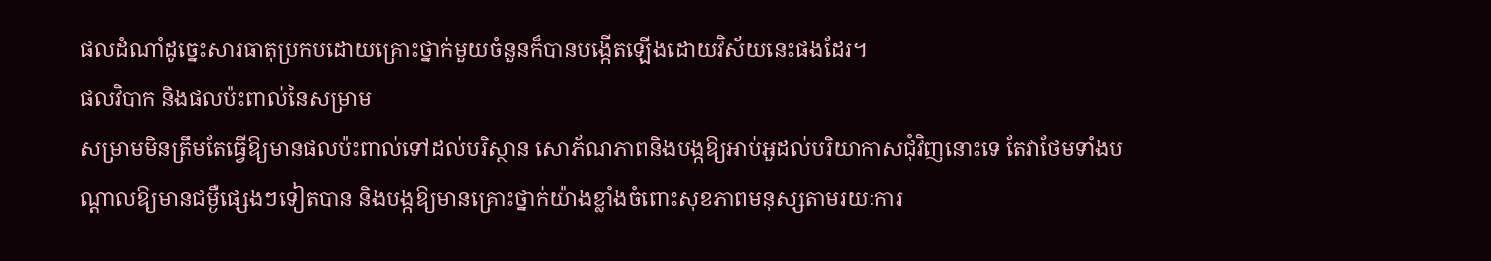ផលដំណាំដូច្នេះសារធាតុប្រកបដោយគ្រោះថ្នាក់មួយចំនួនក៏បានបង្កើតឡើងដោយវិស័យនេះផងដែរ។
ផលវិបាក និងផលប៉ះពាល់នៃសម្រាម
សម្រាមមិនត្រឹមតែធ្វើឱ្យមានផលប៉ះពាល់ទៅដល់បរិស្ថាន សោភ័ណភាពនិងបង្កឱ្យអាប់អួដល់បរិយាកាសជុំវិញនោះទេ តែវាថែមទាំងបណ្ដាលឱ្យមានជម្ងឺផ្សេងៗទៀតបាន និងបង្កឱ្យមានគ្រោះថ្នាក់យ៉ាងខ្លាំងចំពោះសុខភាពមនុស្សតាមរយៈការ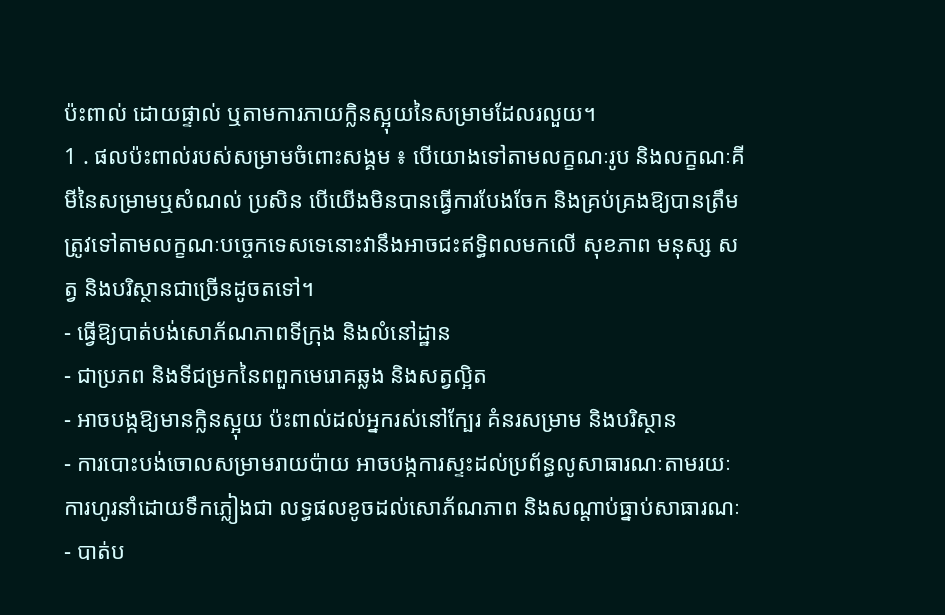ប៉ះពាល់ ដោយផ្ទាល់ ឬតាមការភាយក្លិនស្អុយនៃសម្រាមដែលរលួយ។
1 . ផលប៉ះពាល់របស់សម្រាមចំពោះសង្គម ៖ បើយោងទៅតាមលក្ខណៈរូប និងលក្ខណៈគីមីនៃសម្រាមឬសំណល់ ប្រសិន បើយើងមិនបានធ្វើការបែងចែក និងគ្រប់គ្រងឱ្យបានត្រឹមត្រូវទៅតាមលក្ខណៈបច្ចេកទេសទេនោះវានឹងអាចជះឥទ្ធិពលមកលើ សុខភាព មនុស្ស សត្វ និងបរិស្ថានជាច្រើនដូចតទៅ។
- ធ្វើឱ្យបាត់បង់សោភ័ណភាពទីក្រុង និងលំនៅដ្ឋាន
- ជាប្រភព និងទីជម្រកនៃពពួកមេរោគឆ្លង និងសត្វល្អិត
- អាចបង្កឱ្យមានក្លិនស្អុយ ប៉ះពាល់ដល់អ្នករស់នៅក្បែរ គំនរសម្រាម និងបរិស្ថាន
- ការបោះបង់ចោលសម្រាមរាយប៉ាយ អាចបង្កការស្ទះដល់ប្រព័ន្ធលូសាធារណៈតាមរយៈការហូរនាំដោយទឹកភ្លៀងជា លទ្ធផលខូចដល់សោភ័ណភាព និងសណ្ដាប់ធ្នាប់សាធារណៈ
- បាត់ប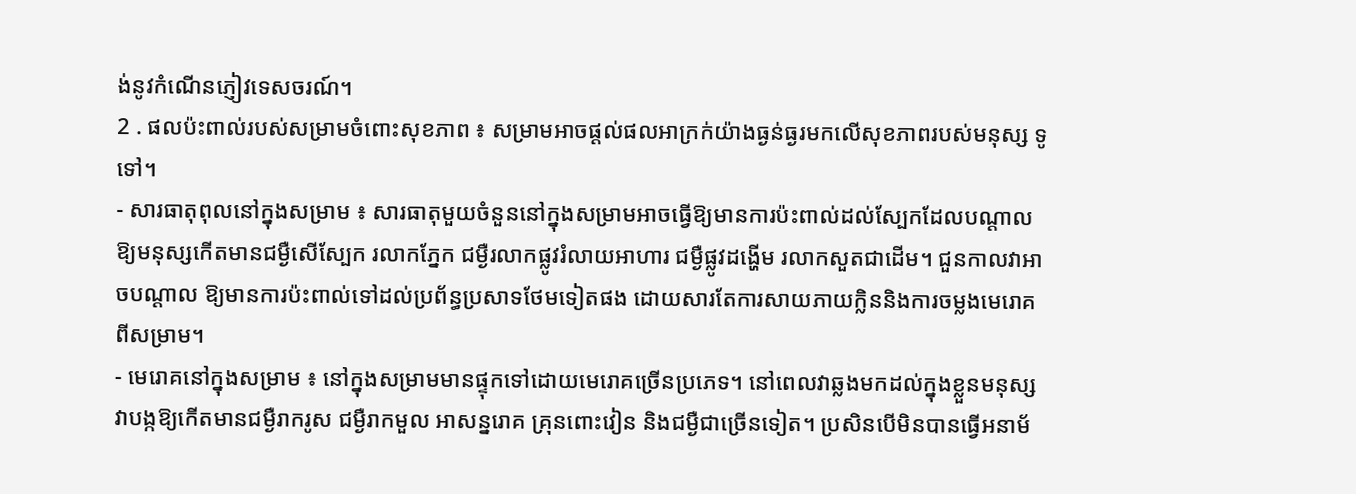ង់នូវកំណើនភ្ញៀវទេសចរណ៍។
2 . ផលប៉ះពាល់របស់សម្រាមចំពោះសុខភាព ៖ សម្រាមអាចផ្ដល់ផលអាក្រក់យ៉ាងធ្ងន់ធ្ងរមកលើសុខភាពរបស់មនុស្ស ទូទៅ។
- សារធាតុពុលនៅក្នុងសម្រាម ៖ សារធាតុមួយចំនួននៅក្នុងសម្រាមអាចធ្វើឱ្យមានការប៉ះពាល់ដល់ស្បែកដែលបណ្ដាល ឱ្យមនុស្សកើតមានជម្ងឺសើស្បែក រលាកភ្នែក ជម្ងឺរលាកផ្លូវរំលាយអាហារ ជម្ងឺផ្លូវដង្ហើម រលាកសួតជាដើម។ ជួនកាលវាអាចបណ្ដាល ឱ្យមានការប៉ះពាល់ទៅដល់ប្រព័ន្ធប្រសាទថែមទៀតផង ដោយសារតែការសាយភាយក្លិននិងការចម្លងមេរោគពីសម្រាម។
- មេរោគនៅក្នុងសម្រាម ៖ នៅក្នុងសម្រាមមានផ្ទុកទៅដោយមេរោគច្រើនប្រភេទ។ នៅពេលវាឆ្លងមកដល់ក្នុងខ្លួនមនុស្ស វាបង្កឱ្យកើតមានជម្ងឺរាករូស ជម្ងឺរាកមួល អាសន្នរោគ គ្រុនពោះវៀន និងជម្ងឺជាច្រើនទៀត។ ប្រសិនបើមិនបានធ្វើអនាម័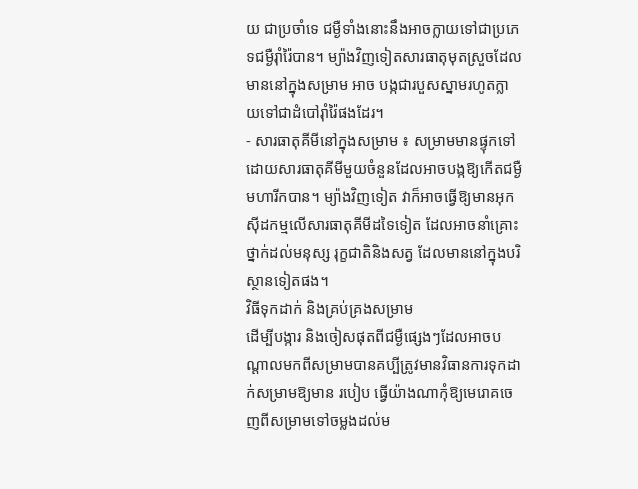យ ជាប្រចាំទេ ជម្ងឺទាំងនោះនឹងអាចក្លាយទៅជាប្រភេទជម្ងឺរ៉ាំរ៉ៃបាន។ ម្យ៉ាងវិញទៀតសារធាតុមុតស្រួចដែលមាននៅក្នុងសម្រាម អាច បង្កជារបួសស្នាមរហូតក្លាយទៅជាដំបៅរ៉ាំរ៉ៃផងដែរ។
- សារធាតុគីមីនៅក្នុងសម្រាម ៖ សម្រាមមានផ្ទុកទៅដោយសារធាតុគីមីមួយចំនួនដែលអាចបង្កឱ្យកើតជម្ងឺមហារីកបាន។ ម្យ៉ាងវិញទៀត វាក៏អាចធ្វើឱ្យមានអុកស៊ីដកម្មលើសារធាតុគីមីដទៃទៀត ដែលអាចនាំគ្រោះថ្នាក់ដល់មនុស្ស រុក្ខជាតិនិងសត្វ ដែលមាននៅក្នុងបរិស្ថានទៀតផង។
វិធីទុកដាក់ និងគ្រប់គ្រងសម្រាម
ដើម្បីបង្ការ និងចៀសផុតពីជម្ងឺផ្សេងៗដែលអាចបណ្ដាលមកពីសម្រាមបានគប្បីត្រូវមានវិធានការទុកដាក់សម្រាមឱ្យមាន របៀប ធ្វើយ៉ាងណាកុំឱ្យមេរោគចេញពីសម្រាមទៅចម្លងដល់ម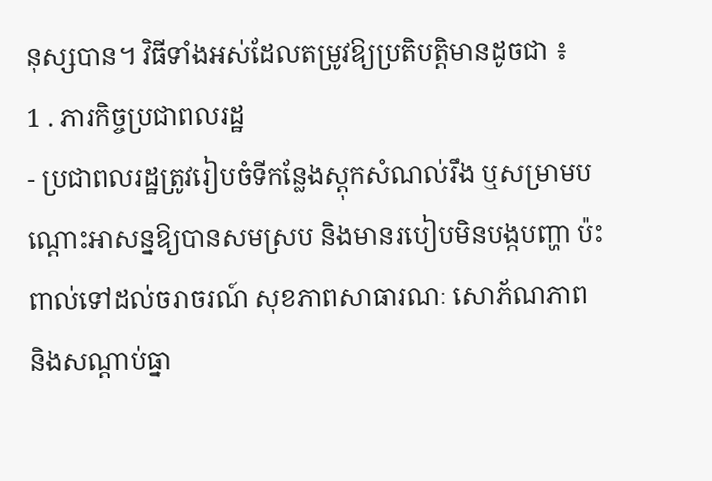នុស្សបាន។ វិធីទាំងអស់ដែលតម្រូវឱ្យប្រតិបត្ដិមានដូចជា ៖
1 . ភារកិច្ចប្រជាពលរដ្ឋ
- ប្រជាពលរដ្ឋត្រូវរៀបចំទីកន្លែងស្ដុកសំណល់រឹង ឬសម្រាមបណ្ដោះអាសន្នឱ្យបានសមស្រប និងមានរបៀបមិនបង្កបញ្ហា ប៉ះពាល់ទៅដល់ចរាចរណ៍ សុខភាពសាធារណៈ សោភ័ណភាព និងសណ្ដាប់ធ្នា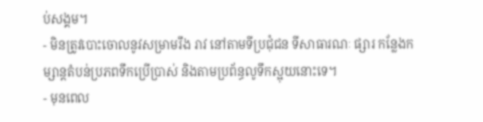ប់សង្គម។
- មិនត្រូវបោះចោលនូវសម្រាមរឹង រាវ នៅតាមទីប្រជុំជន ទីសាធារណៈ ផ្សារ កន្លែងកម្សាន្ដតំបន់ប្រភពទឹកប្រើប្រាស់ និងតាមប្រព័ន្ធលូទឹកស្អុយនោះទេ។
- មុនពេល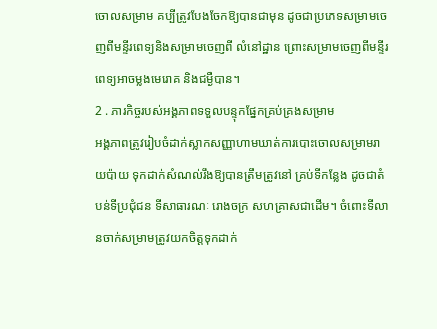ចោលសម្រាម គប្បីត្រូវបែងចែកឱ្យបានជាមុន ដូចជាប្រភេទសម្រាមចេញពីមន្ទីរពេទ្យនិងសម្រាមចេញពី លំនៅដ្ឋាន ព្រោះសម្រាមចេញពីមន្ទីរពេទ្យអាចម្លងមេរោគ និងជម្ងឺបាន។
2 . ភារកិច្ចរបស់អង្គភាពទទួលបន្ទុកផ្នែកគ្រប់គ្រងសម្រាម
អង្គភាពត្រូវរៀបចំដាក់ស្លាកសញ្ញាហាមឃាត់ការបោះចោលសម្រាមរាយប៉ាយ ទុកដាក់សំណល់រឹងឱ្យបានត្រឹមត្រូវនៅ គ្រប់ទីកន្លែង ដូចជាតំបន់ទីប្រជុំជន ទីសាធារណៈ រោងចក្រ សហគ្រាសជាដើម។ ចំពោះទីលានចាក់សម្រាមត្រូវយកចិត្ដទុកដាក់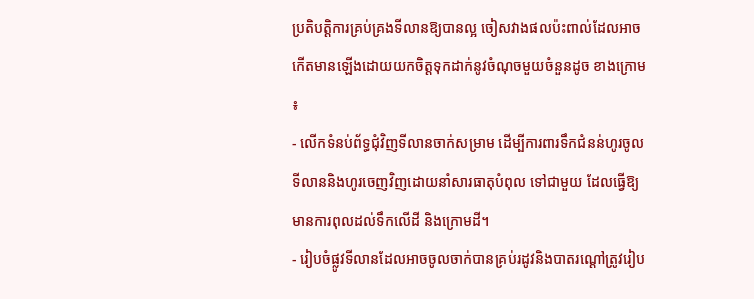ប្រតិបត្ដិការគ្រប់គ្រងទីលានឱ្យបានល្អ ចៀសវាងផលប៉ះពាល់ដែលអាចកើតមានឡើងដោយយកចិត្ដទុកដាក់នូវចំណុចមួយចំនួនដូច ខាងក្រោម ៖
- លើកទំនប់ព័ទ្ធជុំវិញទីលានចាក់សម្រាម ដើម្បីការពារទឹកជំនន់ហូរចូលទីលាននិងហូរចេញវិញដោយនាំសារធាតុបំពុល ទៅជាមួយ ដែលធ្វើឱ្យមានការពុលដល់ទឹកលើដី និងក្រោមដី។
- រៀបចំផ្លូវទីលានដែលអាចចូលចាក់បានគ្រប់រដូវនិងបាតរណ្ដៅត្រូវរៀប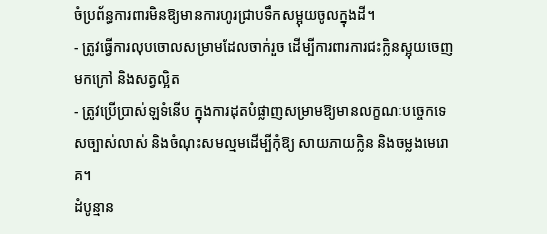ចំប្រព័ន្ធការពារមិនឱ្យមានការហូរជ្រាបទឹកសម្អុយចូលក្នុងដី។
- ត្រូវធ្វើការលុបចោលសម្រាមដែលចាក់រួច ដើម្បីការពារការជះក្លិនស្អុយចេញមកក្រៅ និងសត្វល្អិត
- ត្រូវប្រើប្រាស់ឡទំនើប ក្នុងការដុតបំផ្លាញសម្រាមឱ្យមានលក្ខណៈបច្ចេកទេសច្បាស់លាស់ និងចំណុះសមល្មមដើម្បីកុំឱ្យ សាយភាយក្លិន និងចម្លងមេរោគ។
ដំបូន្មាន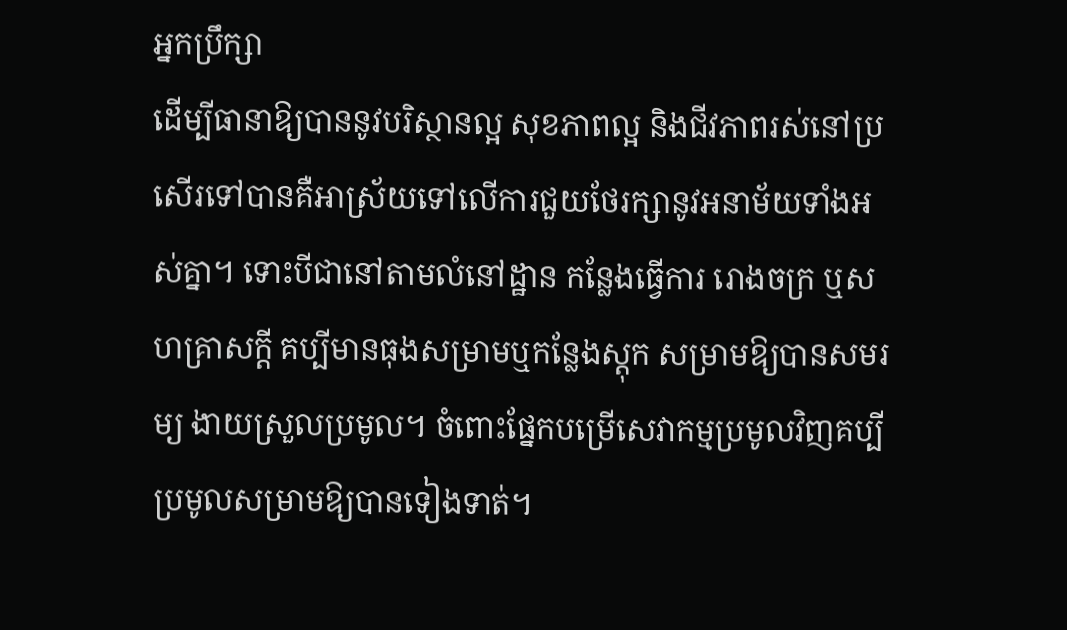អ្នកប្រឹក្សា
ដើម្បីធានាឱ្យបាននូវបរិស្ថានល្អ សុខភាពល្អ និងជីវភាពរស់នៅប្រសើរទៅបានគឺអាស្រ័យទៅលើការជួយថែរក្សានូវអនាម័យទាំងអស់គ្នា។ ទោះបីជានៅតាមលំនៅដ្ឋាន កន្លែងធ្វើការ រោងចក្រ ឬសហគ្រាសក្ដី គប្បីមានធុងសម្រាមឬកន្លែងស្ដុក សម្រាមឱ្យបានសមរម្យ ងាយស្រួលប្រមូល។ ចំពោះផ្នែកបម្រើសេវាកម្មប្រមូលវិញគប្បីប្រមូលសម្រាមឱ្យបានទៀងទាត់។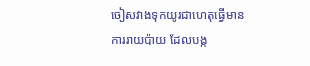ចៀសវាងទុកយូរជាហេតុធ្វើមានការរាយប៉ាយ ដែលបង្ក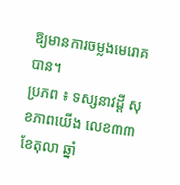ឱ្យមានការចម្លងមេរោគបាន។
ប្រភព ៖ ទស្សនាវដ្តី សុខភាពយើង លេខ៣៣ ខែតុលា ឆ្នាំ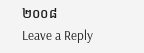២០០៨
Leave a Reply